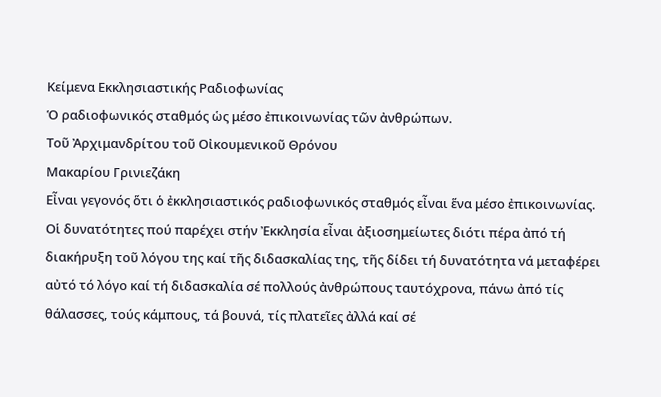Κείμενα Εκκλησιαστικής Ραδιοφωνίας
Ὁ ραδιοφωνικός σταθμός ὡς μέσο ἐπικοινωνίας τῶν ἀνθρώπων.
Τοῦ Ἀρχιμανδρίτου τοῦ Οἰκουμενικοῦ Θρόνου
Μακαρίου Γρινιεζάκη
Εἶναι γεγονός ὅτι ὁ ἐκκλησιαστικός ραδιοφωνικός σταθμός εἶναι ἕνα μέσο ἐπικοινωνίας. Οἱ δυνατότητες πού παρέχει στήν Ἐκκλησία εἶναι ἀξιοσημείωτες διότι πέρα ἀπό τή διακήρυξη τοῦ λόγου της καί τῆς διδασκαλίας της, τῆς δίδει τή δυνατότητα νά μεταφέρει αὐτό τό λόγο καί τή διδασκαλία σέ πολλούς ἀνθρώπους ταυτόχρονα, πάνω ἀπό τίς θάλασσες, τούς κάμπους, τά βουνά, τίς πλατεῖες ἀλλά καί σέ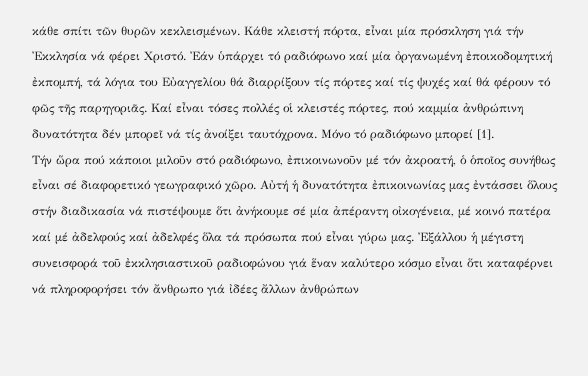κάθε σπίτι τῶν θυρῶν κεκλεισμένων. Κάθε κλειστή πόρτα, εἶναι μία πρόσκληση γιά τήν Ἐκκλησία νά φέρει Χριστό. Ἐάν ὑπάρχει τό ραδιόφωνο καί μία ὀργανωμένη ἐποικοδομητική ἐκπομπή, τά λόγια του Εὐαγγελίου θά διαρρίξουν τίς πόρτες καί τίς ψυχές καί θά φέρουν τό φῶς τῆς παρηγοριᾶς. Καί εἶναι τόσες πολλές οἱ κλειστές πόρτες, πού καμμία ἀνθρώπινη δυνατότητα δέν μπορεῖ νά τίς ἀνοίξει ταυτόχρονα. Μόνο τό ραδιόφωνο μπορεί [1].
Τήν ὥρα πού κάποιοι μιλοῦν στό ραδιόφωνο, ἐπικοινωνοῦν μέ τόν ἀκροατή, ὁ ὁποῖος συνήθως εἶναι σέ διαφορετικό γεωγραφικό χῶρο. Αὐτή ἡ δυνατότητα ἐπικοινωνίας μας ἐντάσσει ὅλους στήν διαδικασία νά πιστέψουμε ὅτι ἀνήκουμε σέ μία ἀπέραντη οἰκογένεια, μέ κοινό πατέρα καί μέ ἀδελφούς καί ἀδελφές ὅλα τά πρόσωπα πού εἶναι γύρω μας. Ἐξάλλου ἡ μέγιστη συνεισφορά τοῦ ἐκκλησιαστικοῦ ραδιοφώνου γιά ἕναν καλύτερο κόσμο εἶναι ὅτι καταφέρνει νά πληροφορήσει τόν ἄνθρωπο γιά ἰδέες ἄλλων ἀνθρώπων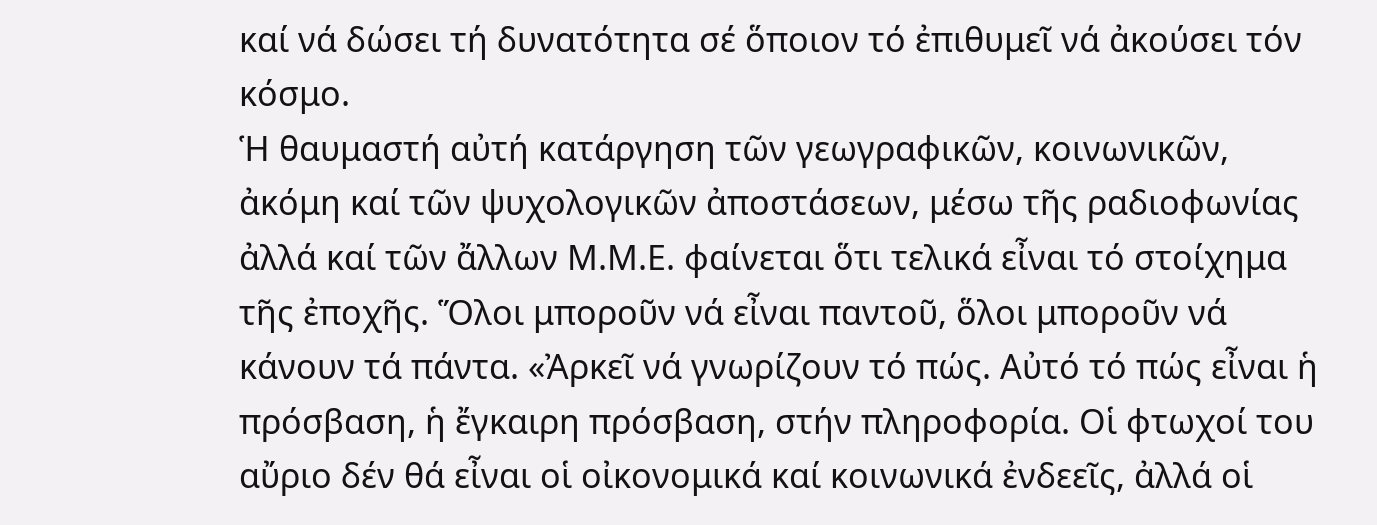καί νά δώσει τή δυνατότητα σέ ὅποιον τό ἐπιθυμεῖ νά ἀκούσει τόν κόσμο.
Ἡ θαυμαστή αὐτή κατάργηση τῶν γεωγραφικῶν, κοινωνικῶν, ἀκόμη καί τῶν ψυχολογικῶν ἀποστάσεων, μέσω τῆς ραδιοφωνίας ἀλλά καί τῶν ἄλλων Μ.Μ.Ε. φαίνεται ὅτι τελικά εἶναι τό στοίχημα τῆς ἐποχῆς. Ὅλοι μποροῦν νά εἶναι παντοῦ, ὅλοι μποροῦν νά κάνουν τά πάντα. «Ἀρκεῖ νά γνωρίζουν τό πώς. Αὐτό τό πώς εἶναι ἡ πρόσβαση, ἡ ἔγκαιρη πρόσβαση, στήν πληροφορία. Οἱ φτωχοί του αὔριο δέν θά εἶναι οἱ οἰκονομικά καί κοινωνικά ἐνδεεῖς, ἀλλά οἱ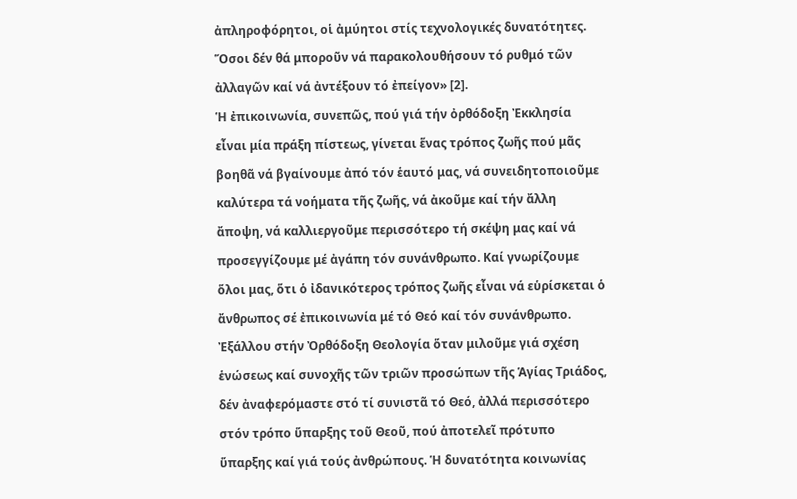ἀπληροφόρητοι, οἱ ἀμύητοι στίς τεχνολογικές δυνατότητες. Ὅσοι δέν θά μποροῦν νά παρακολουθήσουν τό ρυθμό τῶν ἀλλαγῶν καί νά ἀντέξουν τό ἐπείγον» [2].
Ἡ ἐπικοινωνία, συνεπῶς, πού γιά τήν ὀρθόδοξη Ἐκκλησία εἶναι μία πράξη πίστεως, γίνεται ἕνας τρόπος ζωῆς πού μᾶς βοηθᾶ νά βγαίνουμε ἀπό τόν ἑαυτό μας, νά συνειδητοποιοῦμε καλύτερα τά νοήματα τῆς ζωῆς, νά ἀκοῦμε καί τήν ἄλλη ἄποψη, νά καλλιεργοῦμε περισσότερο τή σκέψη μας καί νά προσεγγίζουμε μέ ἀγάπη τόν συνάνθρωπο. Καί γνωρίζουμε ὅλοι μας, ὅτι ὁ ἰδανικότερος τρόπος ζωῆς εἶναι νά εὑρίσκεται ὁ ἄνθρωπος σέ ἐπικοινωνία μέ τό Θεό καί τόν συνάνθρωπο.
Ἐξάλλου στήν Ὀρθόδοξη Θεολογία ὅταν μιλοῦμε γιά σχέση ἑνώσεως καί συνοχῆς τῶν τριῶν προσώπων τῆς Ἁγίας Τριάδος, δέν ἀναφερόμαστε στό τί συνιστᾶ τό Θεό, ἀλλά περισσότερο στόν τρόπο ὕπαρξης τοῦ Θεοῦ, πού ἀποτελεῖ πρότυπο ὕπαρξης καί γιά τούς ἀνθρώπους. Ἡ δυνατότητα κοινωνίας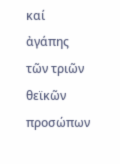καί ἀγάπης τῶν τριῶν θεϊκῶν προσώπων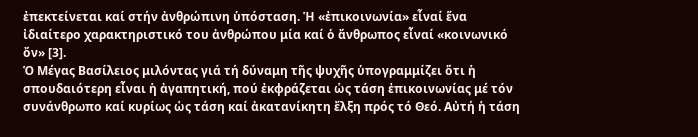ἐπεκτείνεται καί στήν ἀνθρώπινη ὑπόσταση. Ἡ «ἐπικοινωνία» εἶναί ἕνα ἰδιαίτερο χαρακτηριστικό του ἀνθρώπου μία καί ὁ ἄνθρωπος εἶναί «κοινωνικό ὄν» [3].
Ὁ Μέγας Βασίλειος μιλόντας γιά τή δύναμη τῆς ψυχῆς ὑπογραμμίζει ὅτι ἡ σπουδαιότερη εἶναι ἡ ἀγαπητική, πού ἐκφράζεται ὡς τάση ἐπικοινωνίας μέ τόν συνάνθρωπο καί κυρίως ὡς τάση καί ἀκατανίκητη ἔλξη πρός τό Θεό. Αὐτή ἡ τάση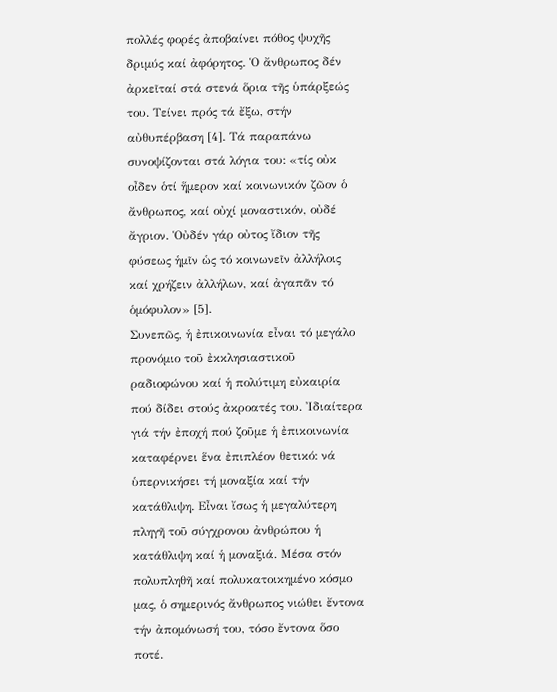πολλές φορές ἀποβαίνει πόθος ψυχῆς δριμύς καί ἀφόρητος. Ὁ ἄνθρωπος δέν ἀρκεῖταί στά στενά ὅρια τῆς ὑπάρξεώς του. Τείνει πρός τά ἔξω, στήν αὐθυπέρβαση [4]. Τά παραπάνω συνοψίζονται στά λόγια του: «τίς οὐκ οἶδεν ὁτί ἥμερον καί κοινωνικόν ζῶον ὁ ἄνθρωπος, καί οὐχί μοναστικόν, οὐδέ ἄγριον. Ὁὐδέν γάρ οὐτος ἴδιον τῆς φύσεως ἡμῖν ὡς τό κοινωνεῖν ἀλλήλοις καί χρήζειν ἀλλήλων, καί ἀγαπᾶν τό ὁμόφυλον» [5].
Συνεπῶς, ἡ ἐπικοινωνία εἶναι τό μεγάλο προνόμιο τοῦ ἐκκλησιαστικοῦ ραδιοφώνου καί ἡ πολύτιμη εὐκαιρία πού δίδει στούς ἀκροατές του. Ἰδιαίτερα γιά τήν ἐποχή πού ζοῦμε ἡ ἐπικοινωνία καταφέρνει ἕνα ἐπιπλέον θετικό: νά ὑπερνικήσει τή μοναξία καί τήν κατάθλιψη. Εἶναι ἴσως ἡ μεγαλύτερη πληγῆ τοῦ σύγχρονου ἀνθρώπου ἡ κατάθλιψη καί ἡ μοναξιά. Μέσα στόν πολυπληθῆ καί πολυκατοικημένο κόσμο μας, ὁ σημερινός ἄνθρωπος νιώθει ἔντονα τήν ἀπομόνωσή του, τόσο ἔντονα ὅσο ποτέ.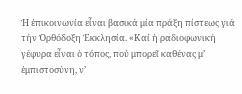Ἡ ἐπικοινωνία εἶναι βασικά μία πράξη πίστεως γιά τήν Ὀρθόδοξη Ἐκκλησία. «Καί ἡ ραδιοφωνική γέφυρα εἶναι ὁ τόπος, πού μπορεῖ καθένας μ’ ἐμπιστοσύνη, ν’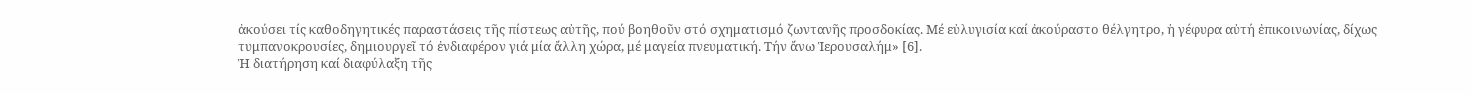ἀκούσει τίς καθοδηγητικές παραστάσεις τῆς πίστεως αὐτῆς, πού βοηθοῦν στό σχηματισμό ζωντανῆς προσδοκίας. Μέ εὐλυγισία καί ἀκούραστο θέλγητρο, ἡ γέφυρα αὐτή ἐπικοινωνίας, δίχως τυμπανοκρουσίες, δημιουργεῖ τό ἐνδιαφέρον γιά μία ἄλλη χώρα, μέ μαγεία πνευματική. Τήν ἄνω Ἱερουσαλήμ» [6].
Ἡ διατήρηση καί διαφύλαξη τῆς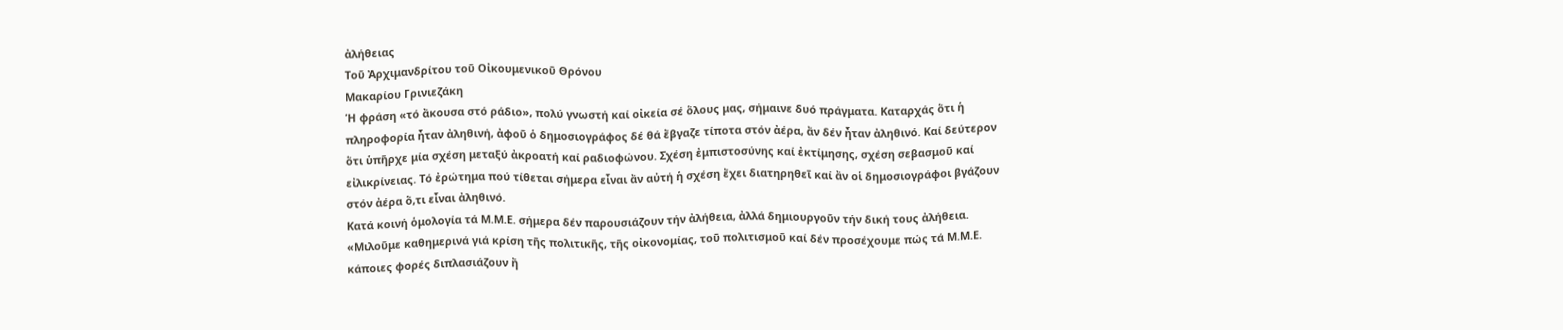ἀλήθειας
Τοῦ Ἀρχιμανδρίτου τοῦ Οἰκουμενικοῦ Θρόνου
Μακαρίου Γρινιεζάκη
Ἡ φράση «τό ἄκουσα στό ράδιο», πολύ γνωστή καί οἰκεία σέ ὅλους μας, σήμαινε δυό πράγματα. Καταρχάς ὅτι ἡ πληροφορία ἦταν ἀληθινή, ἀφοῦ ὁ δημοσιογράφος δέ θά ἔβγαζε τίποτα στόν ἀέρα, ἄν δέν ἦταν ἀληθινό. Καί δεύτερον ὅτι ὑπῆρχε μία σχέση μεταξύ ἀκροατή καί ραδιοφώνου. Σχέση ἐμπιστοσύνης καί ἐκτίμησης, σχέση σεβασμοῦ καί εἰλικρίνειας. Τό ἐρώτημα πού τίθεται σήμερα εἶναι ἄν αὐτή ἡ σχέση ἔχει διατηρηθεῖ καί ἄν οἱ δημοσιογράφοι βγάζουν στόν ἀέρα ὅ,τι εἶναι ἀληθινό.
Κατά κοινή ὁμολογία τά Μ.Μ.Ε. σήμερα δέν παρουσιάζουν τήν ἀλήθεια, ἀλλά δημιουργοῦν τήν δική τους ἀλήθεια. «Μιλοῦμε καθημερινά γιά κρίση τῆς πολιτικῆς, τῆς οἰκονομίας, τοῦ πολιτισμοῦ καί δέν προσέχουμε πώς τά Μ.Μ.Ε. κάποιες φορές διπλασιάζουν ἤ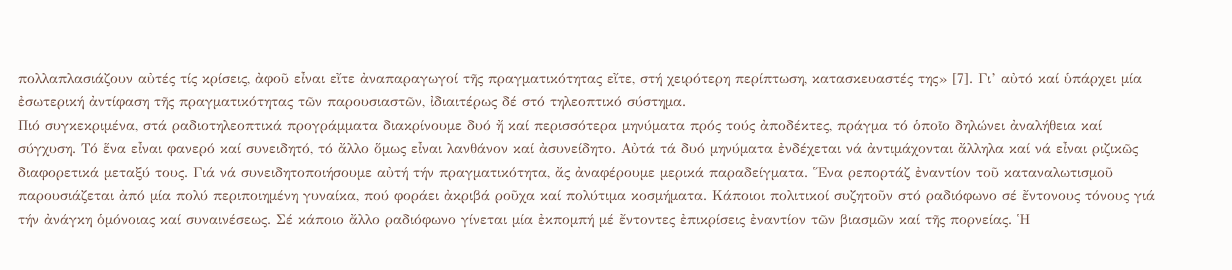πολλαπλασιάζουν αὐτές τίς κρίσεις, ἀφοῦ εἶναι εἴτε ἀναπαραγωγοί τῆς πραγματικότητας εἴτε, στή χειρότερη περίπτωση, κατασκευαστές της» [7]. Γι’ αὐτό καί ὑπάρχει μία ἐσωτερική ἀντίφαση τῆς πραγματικότητας τῶν παρουσιαστῶν, ἰδιαιτέρως δέ στό τηλεοπτικό σύστημα.
Πιό συγκεκριμένα, στά ραδιοτηλεοπτικά προγράμματα διακρίνουμε δυό ἤ καί περισσότερα μηνύματα πρός τούς ἀποδέκτες, πράγμα τό ὁποῖο δηλώνει ἀναλήθεια καί σύγχυση. Τό ἕνα εἶναι φανερό καί συνειδητό, τό ἄλλο ὅμως εἶναι λανθάνον καί ἀσυνείδητο. Αὐτά τά δυό μηνύματα ἐνδέχεται νά ἀντιμάχονται ἄλληλα καί νά εἶναι ριζικῶς διαφορετικά μεταξύ τους. Γιά νά συνειδητοποιήσουμε αὐτή τήν πραγματικότητα, ἄς ἀναφέρουμε μερικά παραδείγματα. Ἕνα ρεπορτάζ ἐναντίον τοῦ καταναλωτισμοῦ παρουσιάζεται ἀπό μία πολύ περιποιημένη γυναίκα, πού φοράει ἀκριβά ροῦχα καί πολύτιμα κοσμήματα. Κάποιοι πολιτικοί συζητοῦν στό ραδιόφωνο σέ ἔντονους τόνους γιά τήν ἀνάγκη ὁμόνοιας καί συναινέσεως. Σέ κάποιο ἄλλο ραδιόφωνο γίνεται μία ἐκπομπή μέ ἔντοντες ἐπικρίσεις ἐναντίον τῶν βιασμῶν καί τῆς πορνείας. Ἡ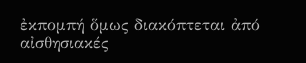ἐκπομπή ὅμως διακόπτεται ἀπό αἰσθησιακές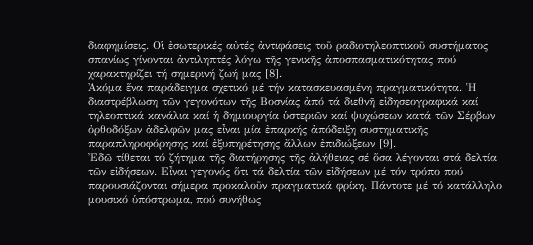διαφημίσεις. Οἱ ἐσωτερικές αὐτές ἀντιφάσεις τοῦ ραδιοτηλεοπτικοῦ συστήματος σπανίως γίνονται ἀντιληπτές λόγω τῆς γενικῆς ἀποσπασματικότητας πού χαρακτηρίζει τή σημερινή ζωή μας [8].
Ἀκόμα ἕνα παράδειγμα σχετικό μέ τήν κατασκευασμένη πραγματικότητα. Ἡ διαστρέβλωση τῶν γεγονότων τῆς Βοσνίας ἀπό τά διεθνῆ εἰδησεογραφικά καί τηλεοπτικά κανάλια καί ἡ δημιουργία ὑστεριῶν καί ψυχώσεων κατά τῶν Σέρβων ὀρθοδόξων ἀδελφῶν μας εἶναι μία ἐπαρκής ἀπόδειξη συστηματικῆς παραπληροφόρησης καί ἐξυπηρέτησης ἄλλων ἐπιδιώξεων [9].
Ἐδῶ τίθεται τό ζήτημα τῆς διατήρησης τῆς ἀλήθειας σέ ὅσα λέγονται στά δελτία τῶν εἰδήσεων. Εἶναι γεγονός ὅτι τά δελτία τῶν εἰδήσεων μέ τόν τρόπο πού παρουσιάζονται σήμερα προκαλοῦν πραγματικά φρίκη. Πάντοτε μέ τό κατάλληλο μουσικό ὑπόστρωμα, πού συνήθως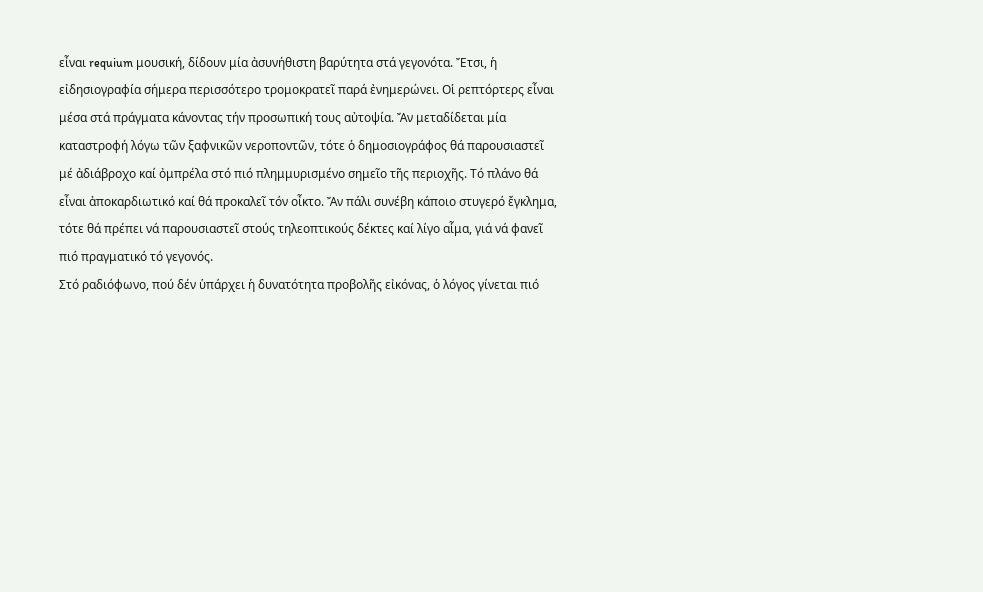εἶναι requium μουσική, δίδουν μία ἀσυνήθιστη βαρύτητα στά γεγονότα. Ἔτσι, ἡ εἰδησιογραφία σήμερα περισσότερο τρομοκρατεῖ παρά ἐνημερώνει. Οἱ ρεπτόρτερς εἶναι μέσα στά πράγματα κάνοντας τήν προσωπική τους αὐτοψία. Ἄν μεταδίδεται μία καταστροφή λόγω τῶν ξαφνικῶν νεροποντῶν, τότε ὁ δημοσιογράφος θά παρουσιαστεῖ μέ ἀδιάβροχο καί ὀμπρέλα στό πιό πλημμυρισμένο σημεῖο τῆς περιοχῆς. Τό πλάνο θά εἶναι ἀποκαρδιωτικό καί θά προκαλεῖ τόν οἶκτο. Ἄν πάλι συνέβη κάποιο στυγερό ἔγκλημα, τότε θά πρέπει νά παρουσιαστεῖ στούς τηλεοπτικούς δέκτες καί λίγο αἷμα, γιά νά φανεῖ πιό πραγματικό τό γεγονός.
Στό ραδιόφωνο, πού δέν ὑπάρχει ἡ δυνατότητα προβολῆς εἰκόνας, ὁ λόγος γίνεται πιό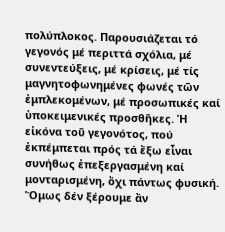πολύπλοκος. Παρουσιάζεται τό γεγονός μέ περιττά σχόλια, μέ συνεντεύξεις, μέ κρίσεις, μέ τίς μαγνητοφωνημένες φωνές τῶν ἐμπλεκομένων, μέ προσωπικές καί ὑποκειμενικές προσθῆκες. Ἡ εἰκόνα τοῦ γεγονότος, πού ἐκπέμπεται πρός τά ἔξω εἶναι συνήθως ἐπεξεργασμένη καί μονταρισμένη, ὄχι πάντως φυσική. Ὅμως δέν ξέρουμε ἄν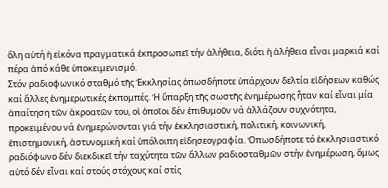ὅλη αὐτή ἡ εἰκόνα πραγματικά ἐκπροσωπεῖ τήν ἀλήθεια, διότι ἡ ἀλήθεια εἶναι μαρκιά καί πέρα ἀπό κάθε ὑποκειμενισμό.
Στόν ραδιοφωνικό σταθμό τῆς Ἐκκλησίας ὁπωσδήποτε ὑπάρχουν δελτία εἰδήσεων καθώς καί ἄλλες ἐνημερωτικές ἐκπομπές. Ἡ ὕπαρξη τῆς σωστῆς ἐνημέρωσης ἦταν καί εἶναι μία ἀπαίτηση τῶν ἀκροατῶν του, οἱ ὁποῖοι δέν ἐπιθυμοῦν νά ἀλλάζουν συχνότητα, προκειμένου νά ἐνημερώνονται γιά τήν ἐκκλησιαστική, πολιτική, κοινωνική, ἐπιστημονική, ἀστυνομική καί ὑπόλοιπη εἰδησεογραφία. Ὁπωσδήποτε τό ἐκκλησιαστικό ραδιόφωνο δέν διεκδικεῖ τήν ταχύτητα τῶν ἄλλων ραδιοσταθμῶν στήν ἐνημέρωση, ὅμως αὐτό δέν εἶναι καί στούς στόχους καί στίς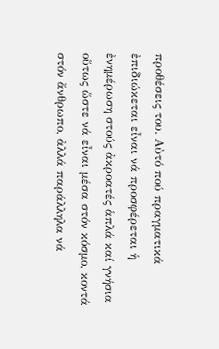προθέσεις του. Αὐτό πού πραγματικά ἐπιδιώκεται εἶναι νά προσφέρεται ἡ ἐνημέρωση στούς ἀκροατές ἁπλά καί γνήσια οὕτως ὥστε νά εἶναι μέσα στόν κόσμο, κοντά στόν ἄνθρωπο, ἀλλά παράλληλα νά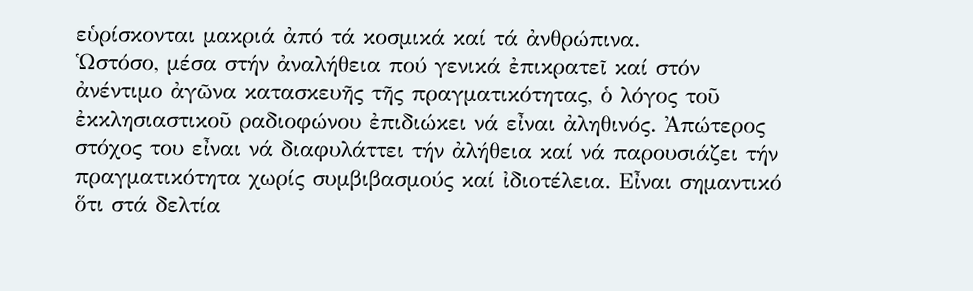εὑρίσκονται μακριά ἀπό τά κοσμικά καί τά ἀνθρώπινα.
Ὡστόσο, μέσα στήν ἀναλήθεια πού γενικά ἐπικρατεῖ καί στόν ἀνέντιμο ἀγῶνα κατασκευῆς τῆς πραγματικότητας, ὁ λόγος τοῦ ἐκκλησιαστικοῦ ραδιοφώνου ἐπιδιώκει νά εἶναι ἀληθινός. Ἀπώτερος στόχος του εἶναι νά διαφυλάττει τήν ἀλήθεια καί νά παρουσιάζει τήν πραγματικότητα χωρίς συμβιβασμούς καί ἰδιοτέλεια. Εἶναι σημαντικό ὅτι στά δελτία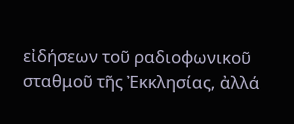εἰδήσεων τοῦ ραδιοφωνικοῦ σταθμοῦ τῆς Ἐκκλησίας, ἀλλά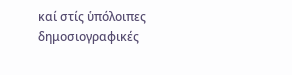καί στίς ὑπόλοιπες δημοσιογραφικές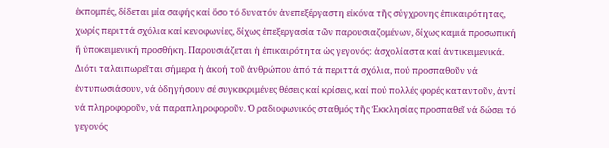ἐκπομπές, δίδεται μία σαφής καί ὅσο τό δυνατόν ἀνεπεξέργαστη εἰκόνα τῆς σύγχρονης ἐπικαιρότητας, χωρίς περιττά σχόλια καί κενοφωνίες, δίχως ἐπεξεργασία τῶν παρουσιαζομένων, δίχως καμιά προσωπική ἤ ὑποκειμενική προσθήκη. Παρουσιάζεται ἡ ἐπικαιρότητα ὡς γεγονός: ἀσχολίαστα καί ἀντικειμενικά. Διότι ταλαιπωρεῖται σήμερα ἡ ἀκοή τοῦ ἀνθρώπου ἀπό τά περιττά σχόλια, πού προσπαθοῦν νά ἐντυπωσιάσουν, νά ὁδηγήσουν σέ συγκεκριμένες θέσεις καί κρίσεις, καί πού πολλές φορές καταντοῦν, ἀντί νά πληροφοροῦν, νά παραπληροφοροῦν. Ὁ ραδιοφωνικός σταθμός τῆς Ἐκκλησίας προσπαθεῖ νά δώσει τό γεγονός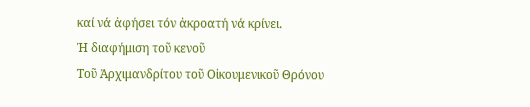καί νά ἀφήσει τόν ἀκροατή νά κρίνει.
Ἡ διαφήμιση τοῦ κενοῦ
Τοῦ Ἀρχιμανδρίτου τοῦ Οἰκουμενικοῦ Θρόνου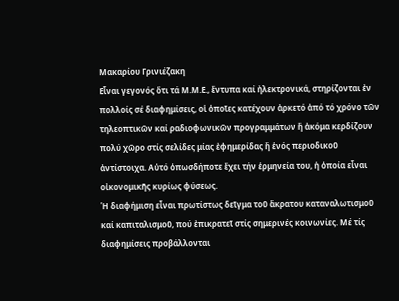Μακαρίου Γρινιέζακη
Εἶναι γεγονός ὅτι τά Μ.Μ.Ε., ἔντυπα καί ἠλεκτρονικά, στηρίζονται ἐν πολλοίς σέ διαφημίσεις, οἱ ὁποῖες κατέχουν ἀρκετό ἀπό τό χρόνο τῶν τηλεοπτικῶν καί ραδιοφωνικῶν προγραμμάτων ἤ ἀκόμα κερδίζουν πολύ χῶρο στίς σελίδες μίας ἐφημερίδας ἤ ἑνός περιοδικοῦ ἀντίστοιχα. Αὐτό ὁπωσδήποτε ἔχει τήν ἑρμηνεία του, ἡ ὁποία εἶναι οἰκονομικῆς κυρίως φύσεως.
Ἡ διαφήμιση εἶναι πρωτίστως δεῖγμα τοῦ ἄκρατου καταναλωτισμοῦ καί καπιταλισμοῦ, πού ἐπικρατεῖ στίς σημερινές κοινωνίες. Μέ τίς διαφημίσεις προβάλλονται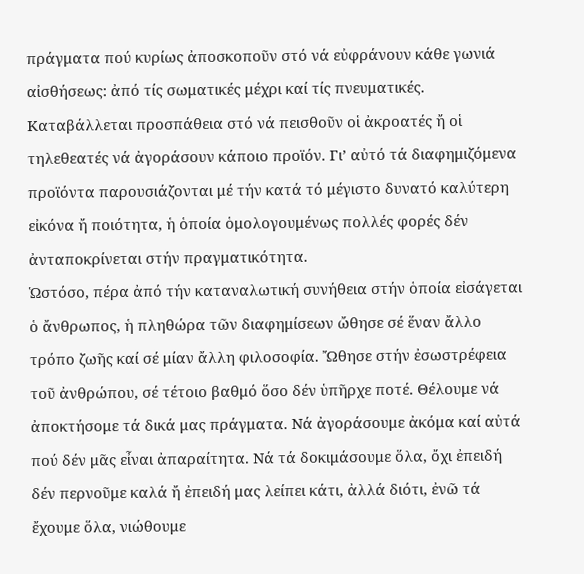πράγματα πού κυρίως ἀποσκοποῦν στό νά εὐφράνουν κάθε γωνιά αἰσθήσεως: ἀπό τίς σωματικές μέχρι καί τίς πνευματικές. Καταβάλλεται προσπάθεια στό νά πεισθοῦν οἱ ἀκροατές ἤ οἱ τηλεθεατές νά ἀγοράσουν κάποιο προϊόν. Γι’ αὐτό τά διαφημιζόμενα προϊόντα παρουσιάζονται μέ τήν κατά τό μέγιστο δυνατό καλύτερη εἰκόνα ἤ ποιότητα, ἡ ὁποία ὁμολογουμένως πολλές φορές δέν ἀνταποκρίνεται στήν πραγματικότητα.
Ὡστόσο, πέρα ἀπό τήν καταναλωτική συνήθεια στήν ὁποία εἰσάγεται ὁ ἄνθρωπος, ἡ πληθώρα τῶν διαφημίσεων ὤθησε σέ ἕναν ἄλλο τρόπο ζωῆς καί σέ μίαν ἄλλη φιλοσοφία. Ὤθησε στήν ἐσωστρέφεια τοῦ ἀνθρώπου, σέ τέτοιο βαθμό ὅσο δέν ὑπῆρχε ποτέ. Θέλουμε νά ἀποκτήσομε τά δικά μας πράγματα. Νά ἀγοράσουμε ἀκόμα καί αὐτά πού δέν μᾶς εἶναι ἀπαραίτητα. Νά τά δοκιμάσουμε ὅλα, ὄχι ἐπειδή δέν περνοῦμε καλά ἤ ἐπειδή μας λείπει κάτι, ἀλλά διότι, ἐνῶ τά ἔχουμε ὅλα, νιώθουμε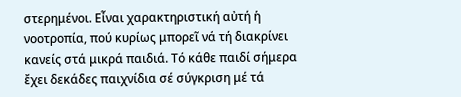στερημένοι. Εἶναι χαρακτηριστική αὐτή ἡ νοοτροπία, πού κυρίως μπορεῖ νά τή διακρίνει κανείς στά μικρά παιδιά. Τό κάθε παιδί σήμερα ἔχει δεκάδες παιχνίδια σέ σύγκριση μέ τά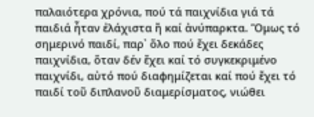παλαιότερα χρόνια, πού τά παιχνίδια γιά τά παιδιά ἦταν ἐλάχιστα ἤ καί ἀνύπαρκτα. Ὅμως τό σημερινό παιδί, παρ᾽ ὅλο πού ἔχει δεκάδες παιχνίδια, ὅταν δέν ἔχει καί τό συγκεκριμένο παιχνίδι, αὐτό πού διαφημίζεται καί πού ἔχει τό παιδί τοῦ διπλανοῦ διαμερίσματος, νιώθει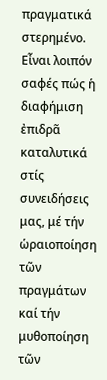πραγματικά στερημένο.
Εἶναι λοιπόν σαφές πώς ἡ διαφήμιση ἐπιδρᾶ καταλυτικά στίς συνειδήσεις μας, μέ τήν ὡραιοποίηση τῶν πραγμάτων καί τήν μυθοποίηση τῶν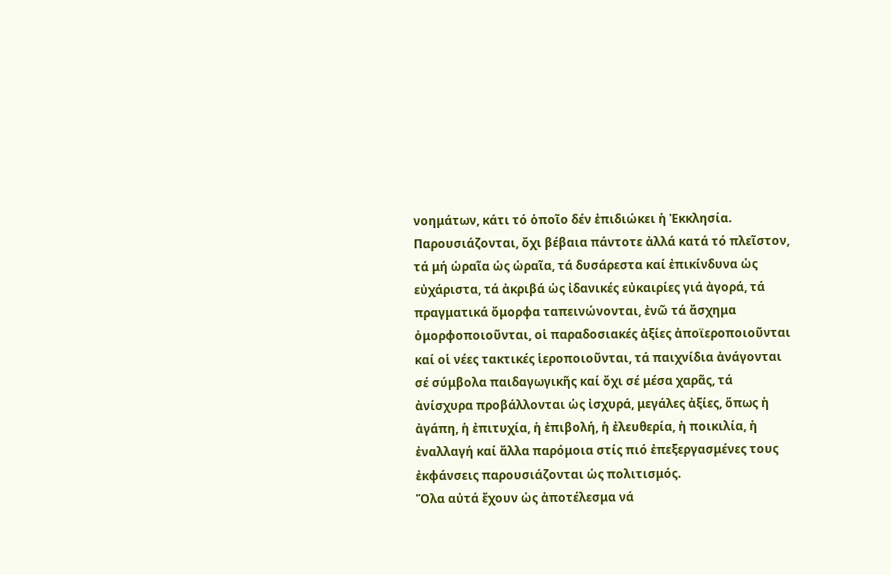νοημάτων, κάτι τό ὁποῖο δέν ἐπιδιώκει ἡ Ἐκκλησία. Παρουσιάζονται, ὄχι βέβαια πάντοτε ἀλλά κατά τό πλεῖστον, τά μή ὡραῖα ὡς ὡραῖα, τά δυσάρεστα καί ἐπικίνδυνα ὡς εὐχάριστα, τά ἀκριβά ὡς ἰδανικές εὐκαιρίες γιά ἀγορά, τά πραγματικά ὄμορφα ταπεινώνονται, ἐνῶ τά ἄσχημα ὀμορφοποιοῦνται, οἱ παραδοσιακές ἀξίες ἀποϊεροποιοῦνται καί οἱ νέες τακτικές ἱεροποιοῦνται, τά παιχνίδια ἀνάγονται σέ σύμβολα παιδαγωγικῆς καί ὄχι σέ μέσα χαρᾶς, τά ἀνίσχυρα προβάλλονται ὡς ἰσχυρά, μεγάλες ἀξίες, ὅπως ἡ ἀγάπη, ἡ ἐπιτυχία, ἡ ἐπιβολή, ἡ ἐλευθερία, ἡ ποικιλία, ἡ ἐναλλαγή καί ἄλλα παρόμοια στίς πιό ἐπεξεργασμένες τους ἐκφάνσεις παρουσιάζονται ὡς πολιτισμός.
Ὅλα αὐτά ἔχουν ὡς ἀποτέλεσμα νά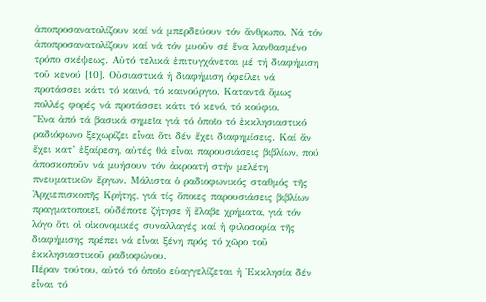ἀποπροσανατολίζουν καί νά μπερδεύουν τόν ἄνθρωπο. Νά τόν ἀποπροσανατολίζουν καί νά τόν μυοῦν σέ ἕνα λανθασμένο τρόπο σκέψεως. Αὐτό τελικά ἐπιτυγχάνεται μέ τή διαφήμιση τοῦ κενού [10]. Οὐσιαστικά ἡ διαφήμιση ὀφείλει νά προτάσσει κάτι τό καινό, τό καινούργιο. Καταντᾶ ὅμως πολλές φορές νά προτάσσει κάτι τό κενό, τό κούφιο.
Ἕνα ἀπό τά βασικά σημεῖα γιά τό ὁποῖο τό ἐκκλησιαστικό ραδιόφωνο ξεχωρίζει εἶναι ὅτι δέν ἔχει διαφημίσεις. Καί ἄν ἔχει κατ’ ἐξαίρεση, αὐτές θά εἶναι παρουσιάσεις βιβλίων, πού ἀποσκοποῦν νά μυήσουν τόν ἀκροατή στήν μελέτη πνευματικῶν ἔργων. Μάλιστα ὁ ραδιοφωνικός σταθμός τῆς Ἀρχιεπισκοπῆς Κρήτης, γιά τίς ὅποιες παρουσιάσεις βιβλίων πραγματοποιεῖ, οὐδέποτε ζήτησε ἤ ἔλαβε χρήματα, γιά τόν λόγο ὅτι οἱ οἰκονομικές συναλλαγές καί ἡ φιλοσοφία τῆς διαφήμισης πρέπει νά εἶναι ξένη πρός τό χῶρο τοῦ ἐκκλησιαστικοῦ ραδιοφώνου.
Πέραν τούτου, αὐτό τό ὁποῖο εὐαγγελίζεται ἡ Ἐκκλησία δέν εἶναι τό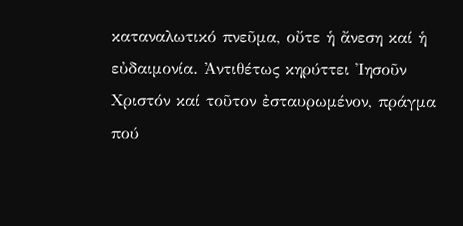καταναλωτικό πνεῦμα, οὔτε ἡ ἄνεση καί ἡ εὐδαιμονία. Ἀντιθέτως κηρύττει Ἰησοῦν Χριστόν καί τοῦτον ἐσταυρωμένον, πράγμα πού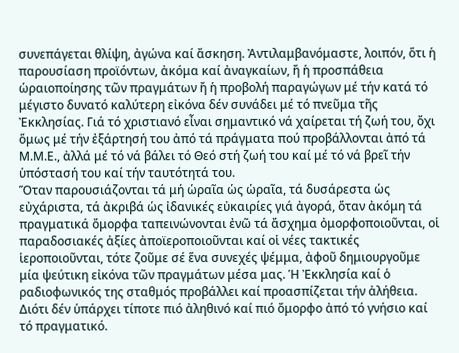συνεπάγεται θλίψη, ἀγώνα καί ἄσκηση. Ἀντιλαμβανόμαστε, λοιπόν, ὅτι ἡ παρουσίαση προϊόντων, ἀκόμα καί ἀναγκαίων, ἤ ἡ προσπάθεια ὡραιοποίησης τῶν πραγμάτων ἤ ἡ προβολή παραγώγων μέ τήν κατά τό μέγιστο δυνατό καλύτερη εἰκόνα δέν συνάδει μέ τό πνεῦμα τῆς Ἐκκλησίας. Γιά τό χριστιανό εἶναι σημαντικό νά χαίρεται τή ζωή του, ὄχι ὅμως μέ τήν ἐξάρτησή του ἀπό τά πράγματα πού προβάλλονται ἀπό τά Μ.Μ.Ε., ἀλλά μέ τό νά βάλει τό Θεό στή ζωή του καί μέ τό νά βρεῖ τήν ὑπόστασή του καί τήν ταυτότητά του.
Ὅταν παρουσιάζονται τά μή ὡραῖα ὡς ὡραῖα, τά δυσάρεστα ὡς εὐχάριστα, τά ἀκριβά ὡς ἰδανικές εὐκαιρίες γιά ἀγορά, ὅταν ἀκόμη τά πραγματικά ὄμορφα ταπεινώνονται ἐνῶ τά ἄσχημα ὀμορφοποιοῦνται, οἱ παραδοσιακές ἀξίες ἀποϊεροποιοῦνται καί οἱ νέες τακτικές ἱεροποιοῦνται, τότε ζοῦμε σέ ἕνα συνεχές ψέμμα, ἀφοῦ δημιουργοῦμε μία ψεύτικη εἰκόνα τῶν πραγμάτων μέσα μας. Ἡ Ἐκκλησία καί ὁ ραδιοφωνικός της σταθμός προβάλλει καί προασπίζεται τήν ἀλήθεια. Διότι δέν ὑπάρχει τίποτε πιό ἀληθινό καί πιό ὄμορφο ἀπό τό γνήσιο καί τό πραγματικό.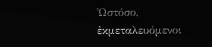Ὡστόσο, ἐκμεταλευόμενοι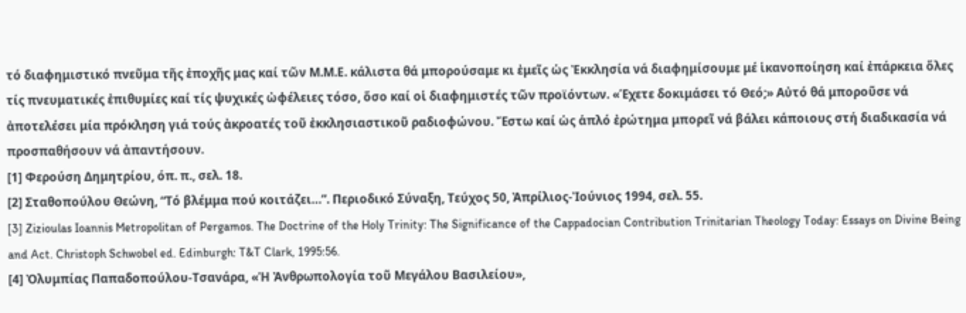τό διαφημιστικό πνεῦμα τῆς ἐποχῆς μας καί τῶν Μ.Μ.Ε. κάλιστα θά μπορούσαμε κι ἐμεῖς ὡς Ἐκκλησία νά διαφημίσουμε μέ ἱκανοποίηση καί ἐπάρκεια ὅλες τίς πνευματικές ἐπιθυμίες καί τίς ψυχικές ὠφέλειες τόσο, ὅσο καί οἱ διαφημιστές τῶν προϊόντων. «Έχετε δοκιμάσει τό Θεό;» Αὐτό θά μποροῦσε νά ἀποτελέσει μία πρόκληση γιά τούς ἀκροατές τοῦ ἐκκλησιαστικοῦ ραδιοφώνου. Ἔστω καί ὡς ἁπλό ἐρώτημα μπορεῖ νά βάλει κάποιους στή διαδικασία νά προσπαθήσουν νά ἀπαντήσουν.
[1] Φερούση Δημητρίου, όπ. π., σελ. 18.
[2] Σταθοπούλου Θεώνη, “Τό βλέμμα πού κοιτάζει…”. Περιοδικό Σύναξη, Τεύχος 50, Ἀπρίλιος-Ἰούνιος 1994, σελ. 55.
[3] Zizioulas Ioannis Metropolitan of Pergamos. The Doctrine of the Holy Trinity: The Significance of the Cappadocian Contribution Trinitarian Theology Today: Essays on Divine Being and Act. Christoph Schwobel ed. Edinburgh: T&T Clark, 1995:56.
[4] Ὀλυμπίας Παπαδοπούλου-Τσανάρα, «Ἡ Ἀνθρωπολογία τοῦ Μεγάλου Βασιλείου»,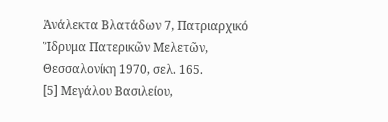Ἀνάλεκτα Βλατάδων 7, Πατριαρχικό Ἵδρυμα Πατερικῶν Μελετῶν, Θεσσαλονίκη 1970, σελ. 165.
[5] Μεγάλου Βασιλείου,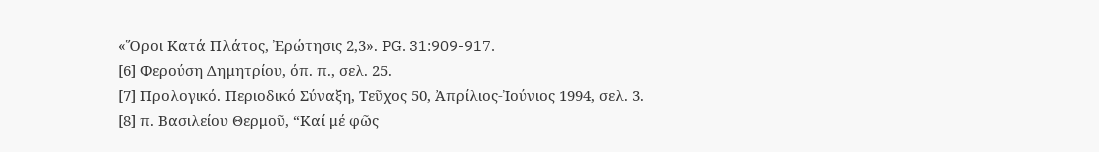«Ὅροι Κατά Πλάτος, Ἐρώτησις 2,3». PG. 31:909-917.
[6] Φερούση Δημητρίου, όπ. π., σελ. 25.
[7] Προλογικό. Περιοδικό Σύναξη, Τεῦχος 50, Ἀπρίλιος-Ἰούνιος 1994, σελ. 3.
[8] π. Βασιλείου Θερμοῦ, “Καί μέ φῶς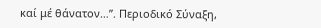καί μέ θάνατον…”. Περιοδικό Σύναξη,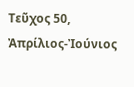Τεῦχος 50, Ἀπρίλιος-Ἰούνιος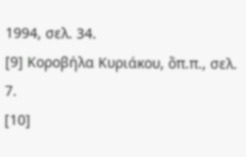1994, σελ. 34.
[9] Κοροβήλα Κυριάκου, ὅπ.π., σελ. 7.
[10]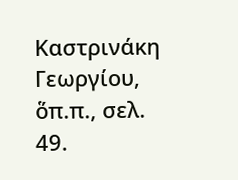Καστρινάκη Γεωργίου, ὅπ.π., σελ. 49.